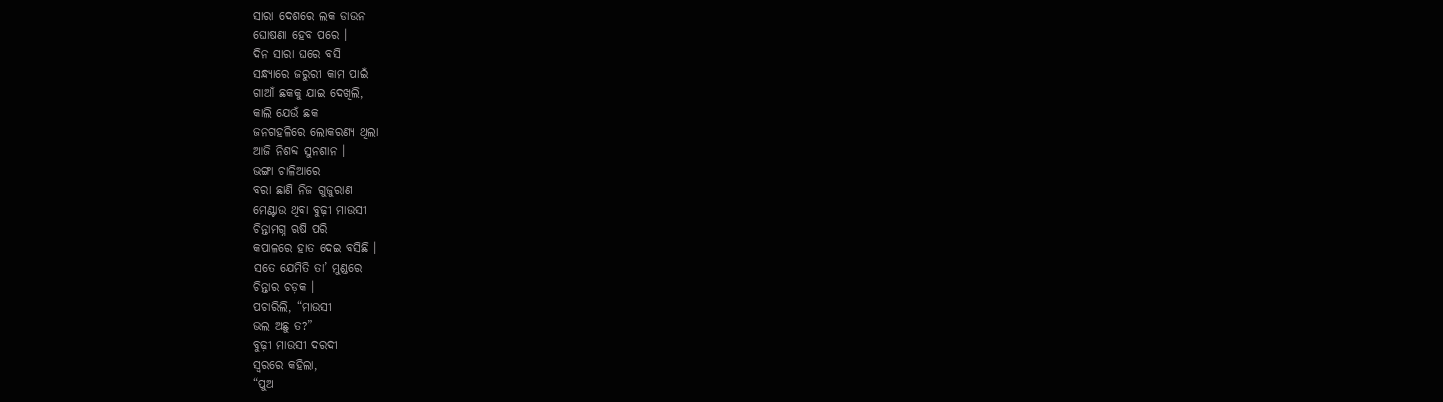ସାରା ଦେଶରେ ଲକ ଡାଉନ
ଘୋଷଣା ହେବ ପରେ ।
ଦିନ ସାରା ଘରେ ବସି
ସନ୍ଧ୍ୟାରେ ଜରୁରୀ କାମ ପାଇଁ
ଗାଆଁ ଛକକୁ ଯାଇ ଦେଖିଲି,
କାଲି ଯେଉଁ ଛକ
ଜନଗହଳିରେ ଲୋକରଣ୍ୟ ଥିଲା
ଆଜି ନିଶବ୍ଦ ସୁନଶାନ ।
ଭଙ୍ଗା ଚାଳିଆରେ
ବରା ଛାଣି ନିଜ ଗୁଜୁରାଣ
ମେଣ୍ଟାଉ ଥିବା ବୁଢ଼ୀ ମାଉସୀ
ଚିନ୍ତାମଗ୍ନ ଋଷି ପରି
କପାଳରେ ହାତ ଦେଇ ବସିଛି ।
ସତେ ଯେମିତି ତା’ ମୁଣ୍ଡରେ
ଚିନ୍ତାର ଚଡ଼କ ।
ପଚାରିଲି, “ମାଉସୀ
ଭଲ ଅଛୁ ତ?”
ବୁଢ଼ୀ ମାଉସୀ ଦରଦୀ
ସ୍ୱରରେ କହିଲା,
“ପୁଅ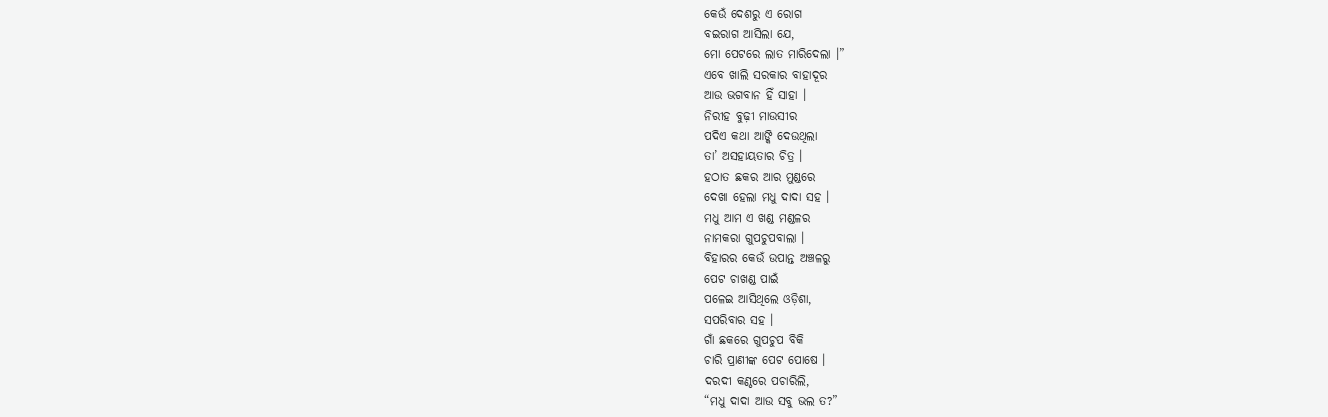କେଉଁ ଦେଶରୁ ଏ ରୋଗ
ବଇରାଗ ଆସିଲା ଯେ,
ମୋ ପେଟରେ ଲାତ ମାରିଦେଲା ।”
ଏବେ ଖାଲି ସରକାର ବାହାଦୂର
ଆଉ ଭଗବାନ ହିଁ ସାହା ।
ନିରୀହ ବୁଢ଼ୀ ମାଉସୀର
ପଦିଏ କଥା ଆଙ୍କି ଦେଉଥିଲା
ତା’ ଅସହାୟତାର ଚିତ୍ର ।
ହଠାତ ଛକର ଆର ମୁଣ୍ଡରେ
ଦେଖା ହେଲା ମଧୁ ଦାଦା ସହ ।
ମଧୁ ଆମ ଏ ଖଣ୍ଡ ମଣ୍ଡଳର
ନାମକରା ଗୁପଚୁପବାଲା ।
ବିହାରର କେଉଁ ଉପାନ୍ତ ଅଞ୍ଚଳରୁ
ପେଟ ଚାଖଣ୍ଡ ପାଇଁ
ପଳେଇ ଆସିଥିଲେ ଓଡ଼ିଶା,
ସପରିବାର ସହ ।
ଗାଁ ଛକରେ ଗୁପଚୁପ ବିକି
ଚାରି ପ୍ରାଣୀଙ୍କ ପେଟ ପୋଷେ ।
ଦରଦୀ କଣ୍ଠରେ ପଚାରିଲି,
“ମଧୁ ଦାଦା ଆଉ ସବୁ ଭଲ ତ?”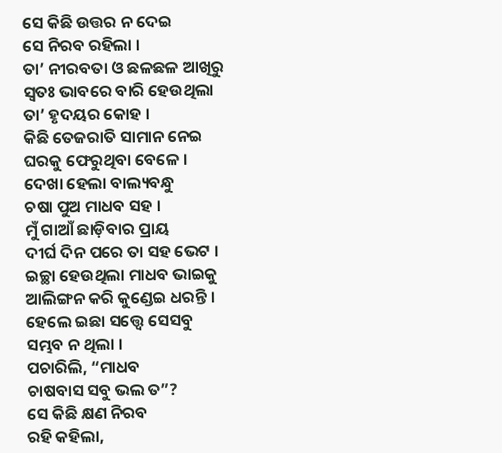ସେ କିଛି ଉତ୍ତର ନ ଦେଇ
ସେ ନିରବ ରହିଲା ।
ତା’ ନୀରବତା ଓ ଛଳଛଳ ଆଖିରୁ
ସ୍ୱତଃ ଭାବରେ ବାରି ହେଉଥିଲା
ତା’ ହୃଦୟର କୋହ ।
କିଛି ତେଜରାତି ସାମାନ ନେଇ
ଘରକୁ ଫେରୁଥିବା ବେଳେ ।
ଦେଖା ହେଲା ବାଲ୍ୟବନ୍ଧୁ
ଚଷା ପୁଅ ମାଧବ ସହ ।
ମୁଁ ଗାଆଁ ଛାଡ଼ିବାର ପ୍ରାୟ
ଦୀର୍ଘ ଦିନ ପରେ ତା ସହ ଭେଟ ।
ଇଚ୍ଛା ହେଉଥିଲା ମାଧବ ଭାଇକୁ
ଆଲିଙ୍ଗନ କରି କୁଣ୍ଡେଇ ଧରନ୍ତି ।
ହେଲେ ଇଛା ସତ୍ତ୍ୱେ ସେସବୁ
ସମ୍ଭବ ନ ଥିଲା ।
ପଚାରିଲି, “ମାଧବ
ଚାଷବାସ ସବୁ ଭଲ ତ”?
ସେ କିଛି କ୍ଷଣ ନିରବ
ରହି କହିଲା,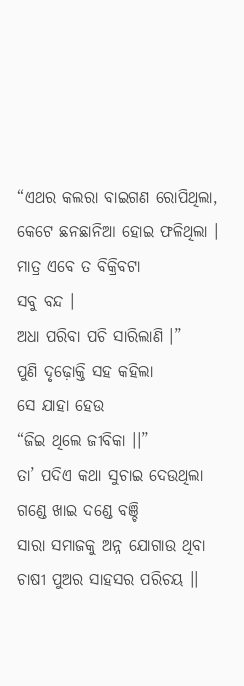“ଏଥର କଲରା ବାଇଗଣ ରୋପିଥିଲା,
କେଟେ ଛନଛାନିଆ ହୋଇ ଫଳିଥିଲା ।
ମାତ୍ର ଏବେ ତ ବିକ୍ରିବଟା
ସବୁ ବନ୍ଦ ।
ଅଧା ପରିବା ପଚି ସାରିଲାଣି ।”
ପୁଣି ଦୃଢ଼ୋକ୍ତି ସହ କହିଲା
ସେ ଯାହା ହେଉ
“ଜିଇ ଥିଲେ ଜୀବିକା ।।”
ତା’ ପଦିଏ କଥା ସୁଚାଇ ଦେଉଥିଲା
ଗଣ୍ଡେ ଖାଇ ଦଣ୍ଡେ ବଞ୍ଚି
ସାରା ସମାଜକୁ ଅନ୍ନ ଯୋଗାଉ ଥିବା
ଚାଷୀ ପୁଅର ସାହସର ପରିଚୟ ।।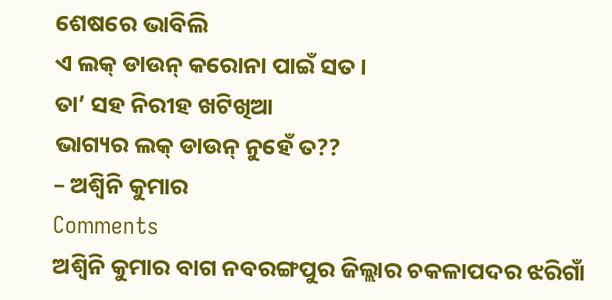ଶେଷରେ ଭାବିଲି
ଏ ଲକ୍ ଡାଉନ୍ କରୋନା ପାଇଁ ସତ ।
ତା’ ସହ ନିରୀହ ଖଟିଖିଆ
ଭାଗ୍ୟର ଲକ୍ ଡାଉନ୍ ନୁହେଁ ତ??
– ଅଶ୍ୱିନି କୁମାର
Comments
ଅଶ୍ୱିନି କୁମାର ବାଗ ନବରଙ୍ଗପୁର ଜିଲ୍ଲାର ଚକଳାପଦର ଝରିଗାଁ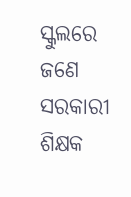ସ୍କୁଲରେ ଜଣେ ସରକାରୀ ଶିକ୍ଷକ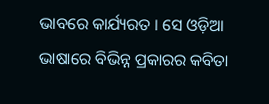ଭାବରେ କାର୍ଯ୍ୟରତ । ସେ ଓଡ଼ିଆ ଭାଷାରେ ବିଭିନ୍ନ ପ୍ରକାରର କବିତା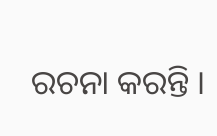ରଚନା କରନ୍ତି ।